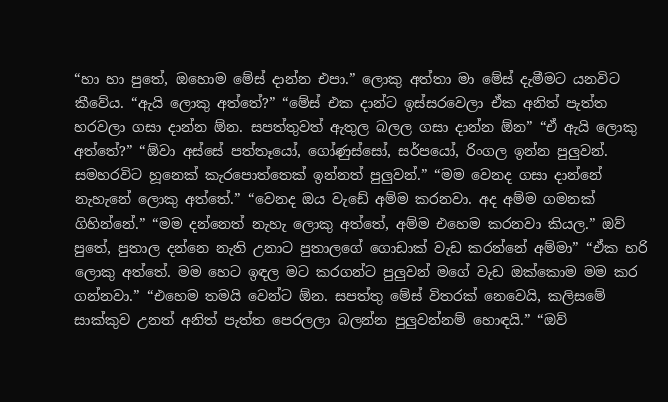“හා හා පුතේ, ඔහොම මේස් දාන්න එපා.” ලොකු අත්තා මා මේස් දැමීමට යනවිට කීවේය. “ඇයි ලොකු අත්තේ?” “මේස් එක දාන්ට ඉස්සරවෙලා ඒක අනිත් පැත්ත හරවලා ගසා දාන්න ඕන. සපත්තුවත් ඇතුල බලල ගසා දාන්න ඕන” “ඒ ඇයි ලොකු අත්තේ?” “ඕවා අස්සේ පත්තෑයෝ, ගෝණුස්සෝ, සර්පයෝ, රිංගල ඉන්න පුලුවන්. සමහරවිට හූනෙක් කැරපොත්තෙක් ඉන්නත් පුලුවන්.” “මම වෙනද ගසා දාන්නේ නැහැනේ ලොකු අත්තේ.” “වෙනද ඔය වැඩේ අම්ම කරනවා. අද අම්ම ගමනක් ගිහින්නේ.” “මම දන්නෙත් නැහැ ලොකු අත්තේ, අම්ම එහෙම කරනවා කියල.” ඔව් පුතේ, පුතාල දන්නෙ නැති උනාට පුතාලගේ ගොඩාක් වැඩ කරන්නේ අම්මා” “ඒක හරි ලොකු අත්තේ. මම හෙට ඉඳල මට කරගන්ට පුලුවන් මගේ වැඩ ඔක්කොම මම කර ගන්නවා.” “එහෙම තමයි වෙන්ට ඕන. සපත්තු මේස් විතරක් නෙවෙයි, කලිසමේ සාක්කුව උනත් අනිත් පැත්ත පෙරලලා බලන්න පුලුවන්නම් හොඳයි.” “ඔව්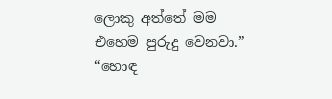ලොකු අත්තේ මම එහෙම පුරුදු වෙනවා.” “හොඳ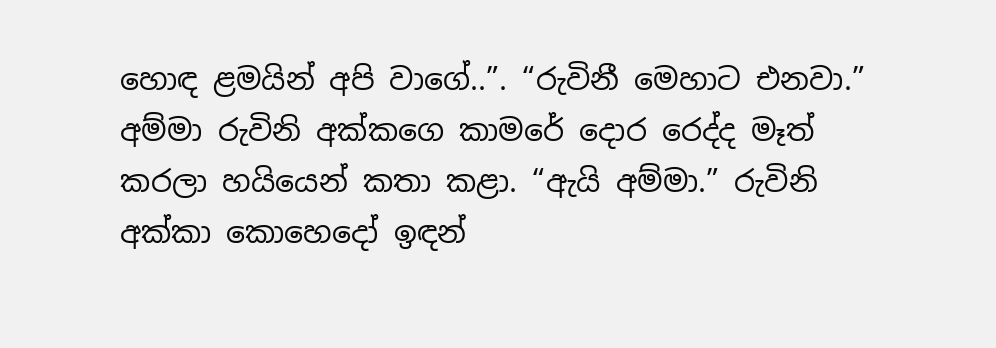හොඳ ළමයින් අපි වාගේ..”. “රුවිනී මෙහාට එනවා.” අම්මා රුවිනි අක්කගෙ කාමරේ දොර රෙද්ද මෑත් කරලා හයියෙන් කතා කළා. “ඇයි අම්මා.” රුවිනි අක්කා කොහෙදෝ ඉඳන්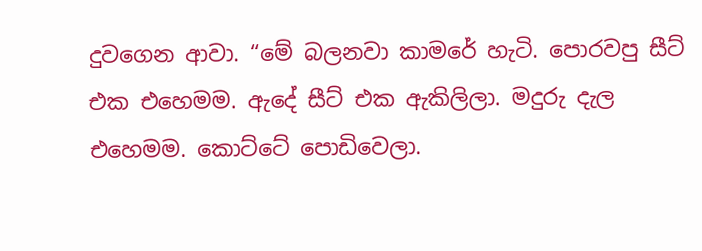දුවගෙන ආවා. “මේ බලනවා කාමරේ හැටි. පොරවපු සීට් එක එහෙමම‍. ඇදේ සීට් එක ඇකිලිලා. මදුරු දැල එහෙමම. කොට්ටේ පොඩිවෙලා.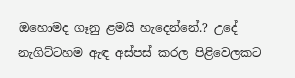ඔහොමද ගෑනු ළමයි හැදෙන්නේ.? උදේ නැගිට්ටහම ඇඳ අස්පස් කරල පිළිවෙලකට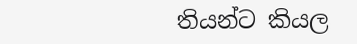තියන්ට කියල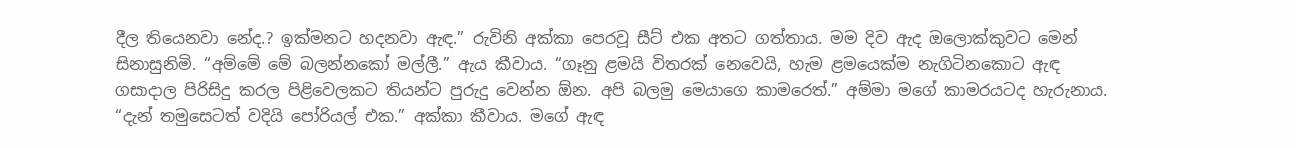දීල තියෙනවා නේද.? ඉක්මනට හදනවා ඇඳ.” රුවිනි අක්කා පෙරවූ සීට් එක අතට ගත්තාය. මම දිව ඇද ඔලොක්කුවට මෙන් සිනාසුනිමි. “අම්මේ මේ බලන්නකෝ මල්ලී.” ඇය කීවාය. “ගෑනු ළමයි විතරක් නෙවෙයි, හැම ළමයෙක්ම නැගිටිනකොට ඇඳ ගසාදාල පිරිසිදු කරල පිළිවෙලකට තියන්ට පුරුදු වෙන්න ඕන. අපි බලමු මෙයාගෙ කාමරෙත්.” අම්මා මගේ කාමරයටද හැරුනාය. “දැන් තමුසෙටත් වදියි පෝරියල් එක.” අක්කා කීවාය. මගේ ඇඳ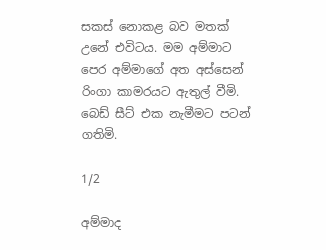සකස් නොකළ බව මතක් උනේ එවිටය. මම අම්මාට පෙර අම්මාගේ අත අස්සෙන් රිංගා කාමරයට ඇතුල් වීමි. බෙඩ් සීට් එක නැමීමට පටන් ගතිමි.

1/2

අම්මාද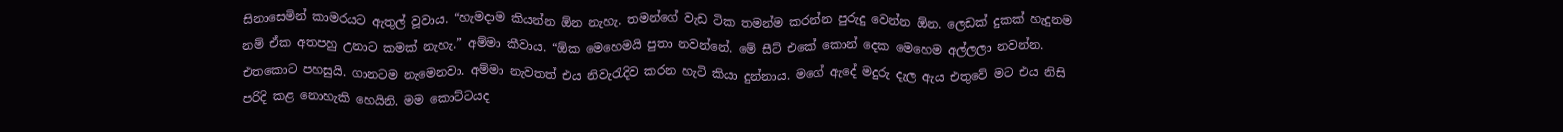සිනාසෙමින් කාමරයට ඇතුල් වූවාය. “හැමදාම කියන්න ඕන නැහැ. තමන්ගේ වැඩ ටික තමන්ම කරන්න පුරුදු වෙන්න ඕන. ලෙඩක් දුකක් හැදුනම නම් ඒක අතපහු උනාට කමක් නැහැ.” අම්මා කීවාය. “ඕක මෙහෙමයි පුතා නවන්නේ. මේ සීට් එකේ කොන් දෙක මෙහෙම අල්ලලා නවන්න. එතකොට පහසුයි. ගානටම නැමෙනවා. අම්මා නැවතත් එය නිවැරැදිව කරන හැටි කියා දුන්නාය. මගේ ඇදේ මදුරු දැල ඇය එතුවේ මට එය නිසි පරිදි කළ නොහැකි හෙයිනි. මම කොට්ටයද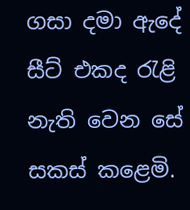ගසා දමා ඇදේ සීට් එකද රැළි නැති වෙන සේ සකස් කළෙමි.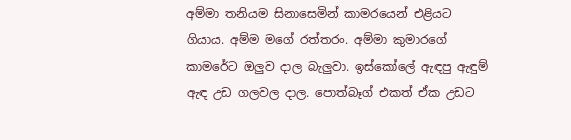අම්මා තනියම සිනාසෙමින් කාමරයෙන් එළියට ගියාය. අම්ම මගේ රත්තරං. අම්මා කුමාරගේ කාමරේට ඔලුව දාල බැලුවා. ඉස්කෝලේ ඇඳපු ඇඳුම් ඇඳ උඩ ගලවල දාල. පොත්බෑග් එකත් ඒක උඩට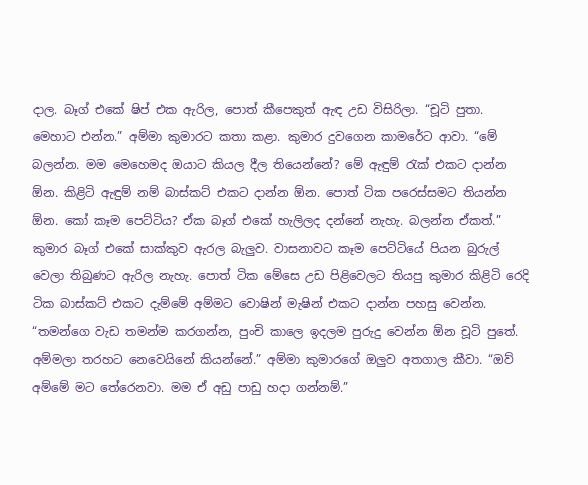දාල. බෑග් එකේ ෂිප් එක ඇරිල, පොත් කීපෙකුත් ඇඳ උඩ විසිරිලා. “චූටි පුතා. මෙහාට එන්න.” අම්මා කුමාරට කතා කළා. කුමාර දුවගෙන කාමරේට ආවා. “මේ බලන්න. මම මෙහෙමද ඔයාට කියල දීල තියෙන්නේ? මේ ඇඳුම් රැක් එකට දාන්න ඕන. කිළිටි ඇඳුම් නම් බාස්කට් එකට දාන්න ඕන. පොත් ටික පරෙස්සමට තියන්න ඕන. කෝ කෑම පෙට්ටිය? ඒක බෑග් එකේ හැලිලද දන්නේ නැහැ. බලන්න ඒකත්.” කුමාර බෑග් එකේ සාක්කුව ඇරල බැලුව. වාසනාවට කෑම පෙට්ටියේ පියන බුරුල් වෙලා තිබුණට ඇරිල නැහැ. පොත් ටික මේසෙ උඩ පිළිවෙලට තියපු කුමාර කිළිටි රෙදි ටික බාස්කට් එකට දැම්මේ අම්මට වොෂින් මැෂින් එකට දාන්න පහසු වෙන්න. “තමන්ගෙ වැඩ තමන්ම කරගන්න, පුංචි කාලෙ ඉදලම පුරුදු වෙන්න ඕන චූටි පුතේ. අම්මලා තරහට නෙවෙයිනේ කියන්නේ.” අම්මා කුමාරගේ ඔලුව අතගාල කීවා. “ඔව් අම්මේ මට තේරෙනවා. මම ඒ අඩු පාඩු හදා ගන්නම්.”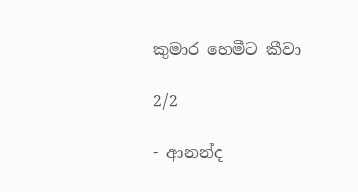කුමාර හෙමීට කීවා

2/2

- ආනන්ද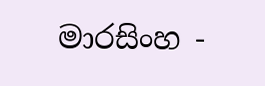මාරසිංහ -